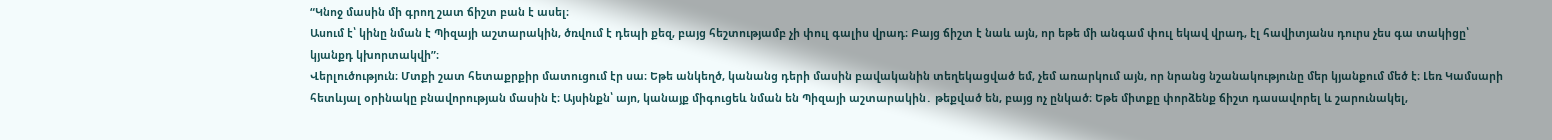“Կնոջ մասին մի գրող շատ ճիշտ բան է ասել։
Ասում է՝ կինը նման է Պիզայի աշտարակին, ծռվում է դեպի քեզ, բայց հեշտությամբ չի փուլ գալիս վրադ։ Բայց ճիշտ է նաև այն, որ եթե մի անգամ փուլ եկավ վրադ, էլ հավիտյանս դուրս չես գա տակիցը՝ կյանքդ կխորտակվի”։
Վերլուծություն։ Մտքի շատ հետաքրքիր մատուցում էր սա։ Եթե անկեղծ, կանանց դերի մասին բավականին տեղեկացված եմ, չեմ առարկում այն, որ նրանց նշանակությունը մեր կյանքում մեծ է։ Լեռ Կամսարի հետևյալ օրինակը բնավորության մասին է։ Այսինքն՝ այո, կանայք միգուցեև նման են Պիզայի աշտարակին․ թեքված են, բայց ոչ ընկած։ Եթե միտքը փորձենք ճիշտ դասավորել և շարունակել,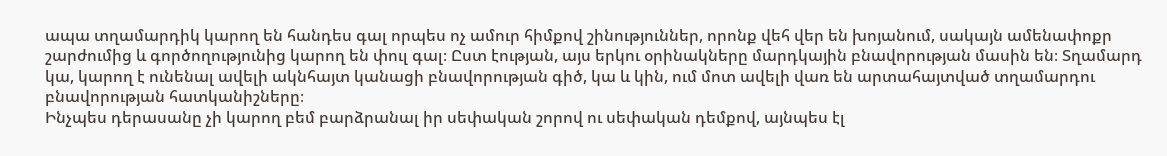ապա տղամարդիկ կարող են հանդես գալ որպես ոչ ամուր հիմքով շինություններ, որոնք վեհ վեր են խոյանում, սակայն ամենափոքր շարժումից և գործողությունից կարող են փուլ գալ։ Ըստ էության, այս երկու օրինակները մարդկային բնավորության մասին են։ Տղամարդ կա, կարող է ունենալ ավելի ակնհայտ կանացի բնավորության գիծ, կա և կին, ում մոտ ավելի վառ են արտահայտված տղամարդու բնավորության հատկանիշները։
Ինչպես դերասանը չի կարող բեմ բարձրանալ իր սեփական շորով ու սեփական դեմքով, այնպես էլ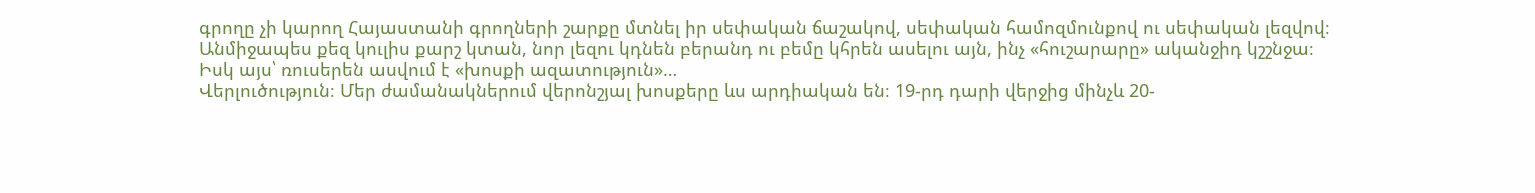գրողը չի կարող Հայաստանի գրողների շարքը մտնել իր սեփական ճաշակով, սեփական համոզմունքով ու սեփական լեզվով։ Անմիջապես քեզ կուլիս քարշ կտան, նոր լեզու կդնեն բերանդ ու բեմը կհրեն ասելու այն, ինչ «հուշարարը» ականջիդ կշշնջա։
Իսկ այս՝ ռուսերեն ասվում է «խոսքի ազատություն»…
Վերլուծություն։ Մեր ժամանակներում վերոնշյալ խոսքերը ևս արդիական են։ 19-րդ դարի վերջից մինչև 20-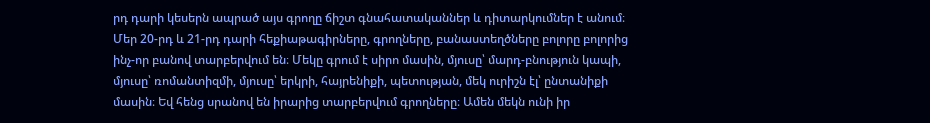րդ դարի կեսերն ապրած այս գրողը ճիշտ գնահատականներ և դիտարկումներ է անում։ Մեր 20-րդ և 21-րդ դարի հեքիաթագիրները, գրողները, բանաստեղծները բոլորը բոլորից ինչ-որ բանով տարբերվում են։ Մեկը գրում է սիրո մասին, մյուսը՝ մարդ-բնություն կապի, մյուսը՝ ռոմանտիզմի, մյուսը՝ երկրի, հայրենիքի, պետության, մեկ ուրիշն էլ՝ ընտանիքի մասին։ Եվ հենց սրանով են իրարից տարբերվում գրողները։ Ամեն մեկն ունի իր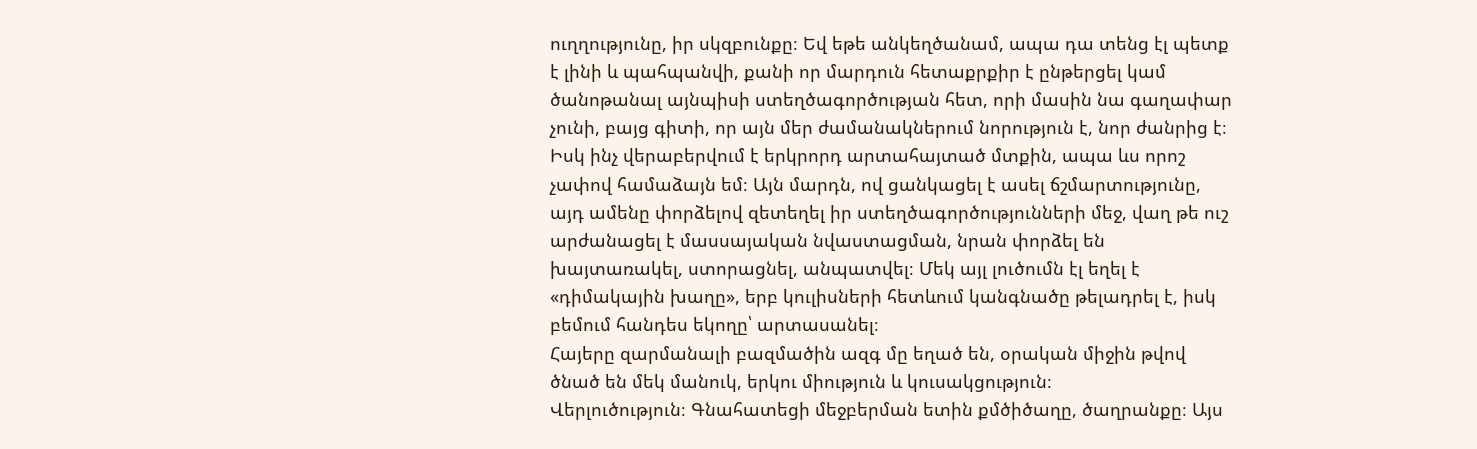ուղղությունը, իր սկզբունքը։ Եվ եթե անկեղծանամ, ապա դա տենց էլ պետք է լինի և պահպանվի, քանի որ մարդուն հետաքրքիր է ընթերցել կամ ծանոթանալ այնպիսի ստեղծագործության հետ, որի մասին նա գաղափար չունի, բայց գիտի, որ այն մեր ժամանակներում նորություն է, նոր ժանրից է։ Իսկ ինչ վերաբերվում է երկրորդ արտահայտած մտքին, ապա ևս որոշ չափով համաձայն եմ։ Այն մարդն, ով ցանկացել է ասել ճշմարտությունը, այդ ամենը փորձելով զետեղել իր ստեղծագործությունների մեջ, վաղ թե ուշ արժանացել է մասսայական նվաստացման, նրան փորձել են խայտառակել, ստորացնել, անպատվել։ Մեկ այլ լուծումն էլ եղել է «դիմակային խաղը», երբ կուլիսների հետևում կանգնածը թելադրել է, իսկ բեմում հանդես եկողը՝ արտասանել։
Հայերը զարմանալի բազմածին ազգ մը եղած են, օրական միջին թվով ծնած են մեկ մանուկ, երկու միություն և կուսակցություն։
Վերլուծություն։ Գնահատեցի մեջբերման ետին քմծիծաղը, ծաղրանքը։ Այս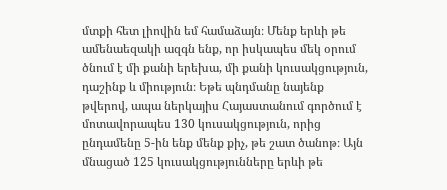մտքի հետ լիովին եմ համաձայն։ Մենք երևի թե ամենաեզակի ազգն ենք, որ իսկապես մեկ օրում ծնում է մի քանի երեխա, մի քանի կուսակցություն, դաշինք և միություն։ Եթե պնդմանը նայենք թվերով, ապա ներկայիս Հայաստանում գործում է մոտավորապես 130 կուսակցություն, որից ընդամենը 5-ին ենք մենք քիչ, թե շատ ծանոթ։ Այն մնացած 125 կուսակցությունները երևի թե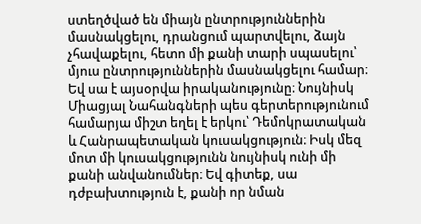ստեղծված են միայն ընտրություններին մասնակցելու, դրանցում պարտվելու, ձայն չհավաքելու, հետո մի քանի տարի սպասելու՝ մյուս ընտրություններին մասնակցելու համար։ Եվ սա է այսօրվա իրականությունը։ Նույնիսկ Միացյալ Նահանգների պես գերտերությունում համարյա միշտ եղել է երկու՝ Դեմոկրատական և Հանրապետական կուսակցություն։ Իսկ մեզ մոտ մի կուսակցությունն նույնիսկ ունի մի քանի անվանումներ։ Եվ գիտեք, սա դժբախտություն է, քանի որ նման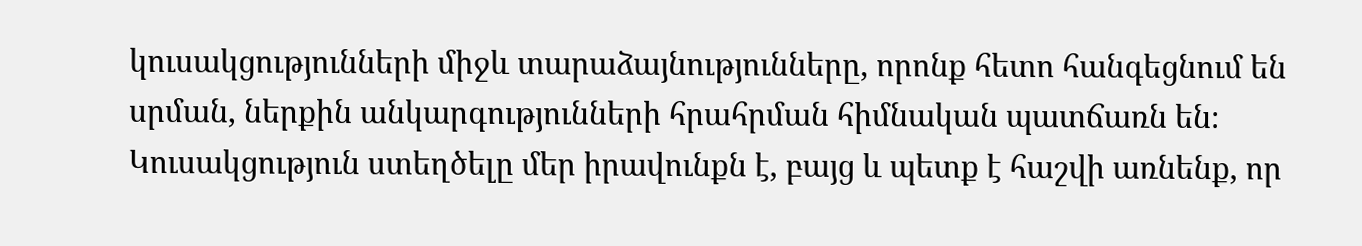կուսակցությունների միջև տարաձայնությունները, որոնք հետո հանգեցնում են սրման, ներքին անկարգությունների հրահրման հիմնական պատճառն են։ Կուսակցություն ստեղծելը մեր իրավունքն է, բայց և պետք է հաշվի առնենք, որ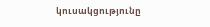կուսակցությունը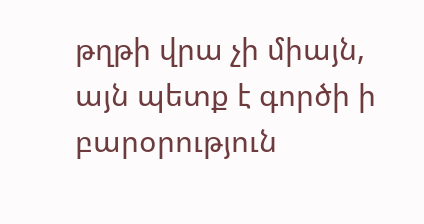թղթի վրա չի միայն, այն պետք է գործի ի բարօրություն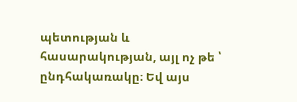պետության և հասարակության, այլ ոչ թե ՝ ընդհակառակը։ Եվ այս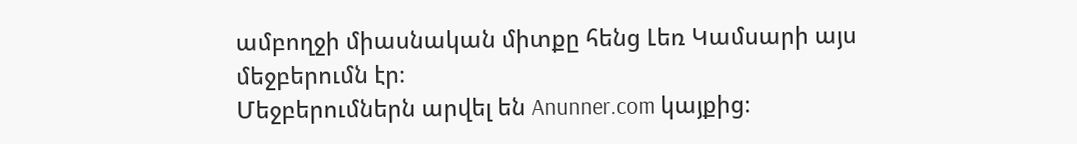ամբողջի միասնական միտքը հենց Լեռ Կամսարի այս մեջբերումն էր։
Մեջբերումներն արվել են Anunner.com կայքից։